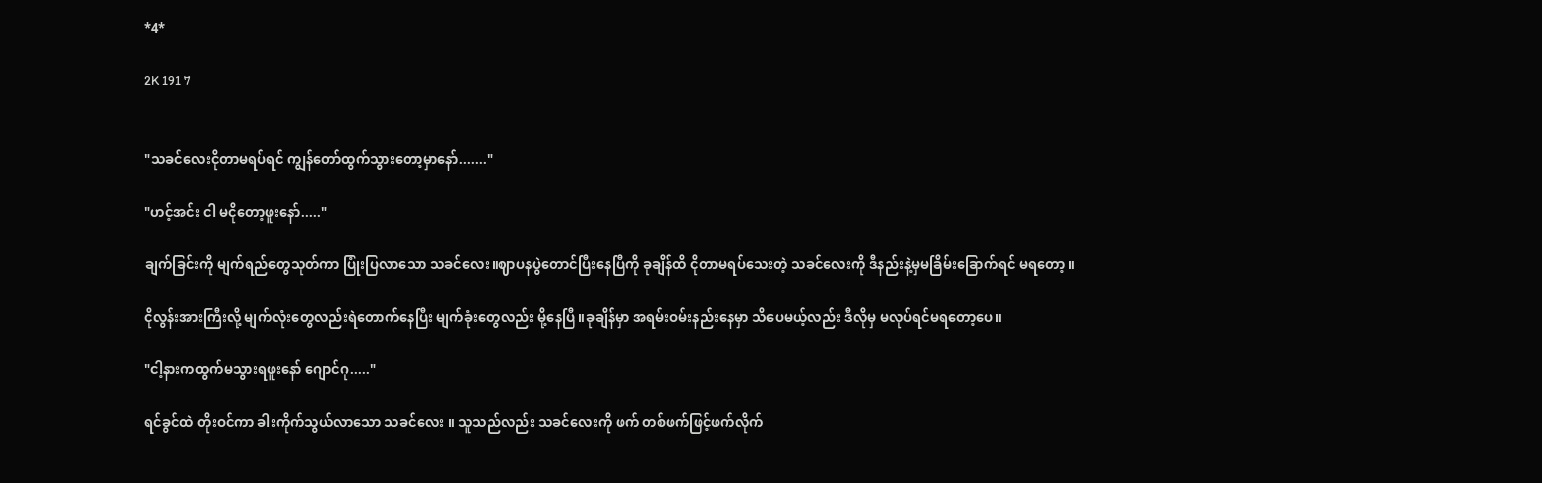*4*

2K 191 7


"သခင်လေးငိုတာမရပ်ရင် ကျွန်တော်ထွက်သွားတော့မှာနော်......."

"ဟင့်အင်း ငါ မငိုတော့ဖူးနော်....."

ချက်ခြင်းကို မျက်ရည်တွေသုတ်ကာ ပြုံးပြလာသော သခင်လေး။ဈာပနပွဲတောင်ပြီးနေပြီကို ခုချိန်ထိ ငိုတာမရပ်သေးတဲ့ သခင်လေးကို ဒီနည်းနဲ့မှမခြိမ်းခြောက်ရင် မရတော့ ။

ငိုလွန်းအားကြီးလို့ မျက်လုံးတွေလည်းရဲတောက်နေပြီး မျက်ခုံးတွေလည်း မို့နေပြီ။ခုချိန်မှာ အရမ်းဝမ်းနည်းနေမှာ သိပေမယ့်လည်း ဒီလိုမှ မလုပ်ရင်မရတော့ပေ။

"ငါ့နားကထွက်မသွားရဖူးနော် ဂျောင်ဂု....."

ရင်ခွင်ထဲ တိုးဝင်ကာ ခါးကိုက်သွယ်လာသော သခင်လေး ။ သူသည်လည်း သခင်လေးကို ဖက် တစ်ဖက်ဖြင့်ဖက်လိုက်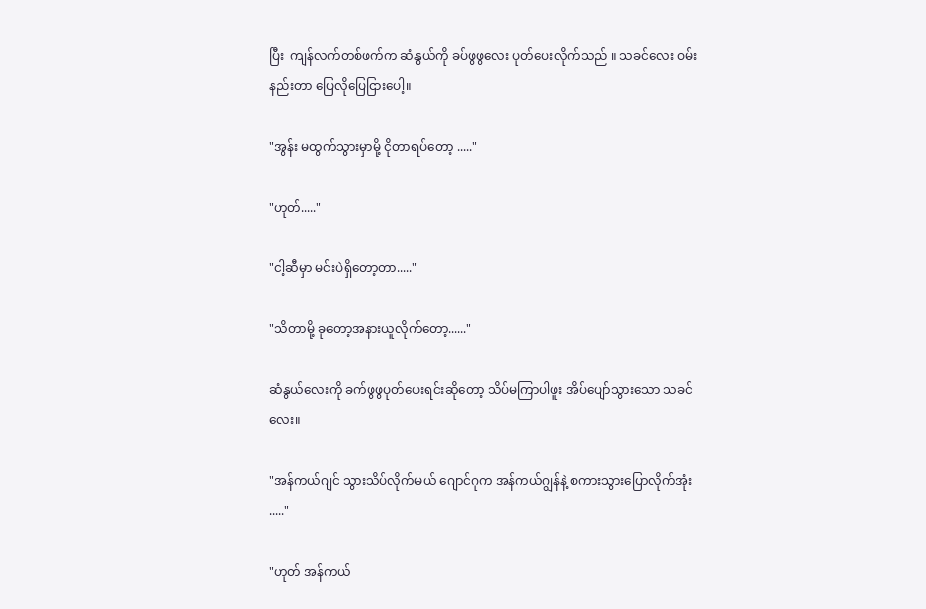ပြီး  ကျန်လက်တစ်ဖက်က ဆံနွယ်ကို ခပ်ဖွဖွလေး ပုတ်ပေးလိုက်သည် ။ သခင်လေး ဝမ်းနည်းတာ ပြေလိုပြေငြားပေါ့။

"အွန်း မထွက်သွားမှာမို့ ငိုတာရပ်တော့ ....."

"ဟုတ်....."

"ငါ့ဆီမှာ မင်းပဲရှိတော့တာ....."

"သိတာမို့ ခုတော့အနားယူလိုက်တော့......"

ဆံနွယ်လေးကို ခက်ဖွဖွပုတ်ပေးရင်းဆိုတော့ သိပ်မကြာပါဖူး အိပ်ပျော်သွားသော သခင်လေး။

"အန်ကယ်ဂျင် သွားသိပ်လိုက်မယ် ဂျောင်ဂုက အန်ကယ်ဂျွန်နဲ့ စကားသွားပြောလိုက်အုံး ....."

"ဟုတ် အန်ကယ်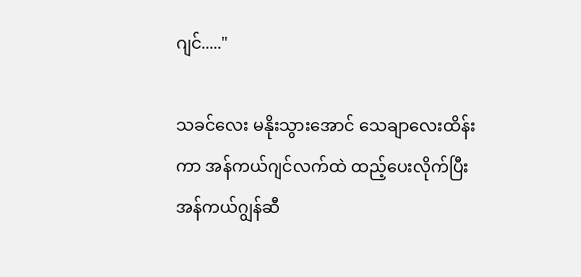ဂျင်....."

သခင်လေး မနိုးသွားအောင် သေချာလေးထိန်းကာ အန်ကယ်ဂျင်လက်ထဲ ထည့်ပေးလိုက်ပြီး အန်ကယ်ဂျွန်ဆီ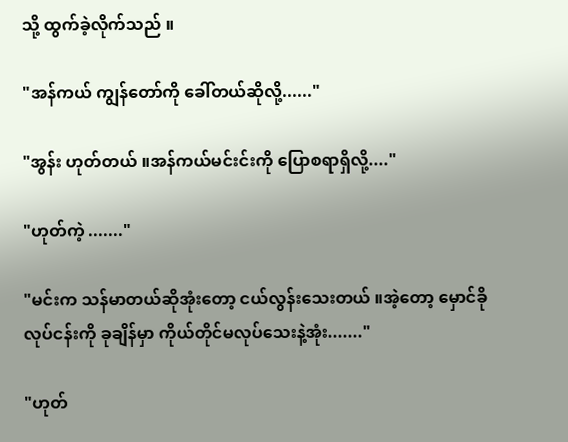သို့ ထွက်ခဲ့လိုက်သည် ။

"အန်ကယ် ကျွန်တော်ကို ခေါ်တယ်ဆိုလို့......"

"အွန်း ဟုတ်တယ် ။အန်ကယ်မင်းင်းကို ပြောစရာရှိလို့...."

"ဟုတ်ကဲ့ ......."

"မင်းက သန်မာတယ်ဆိုအုံးတော့ ငယ်လွန်းသေးတယ် ။အဲ့တော့ မှောင်ခို လုပ်ငန်းကို ခုချိန်မှာ ကိုယ်တိုင်မလုပ်သေးနဲ့အုံး......."

"ဟုတ်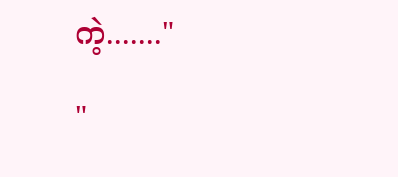ကဲ့......."

"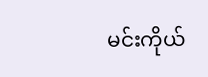မင်းကိုယ်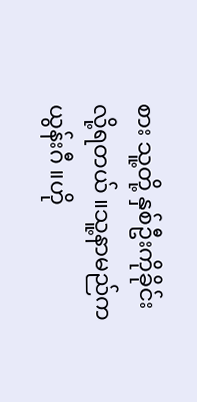စား သူ့တို့ နှစ်ဦးကိုခိုင်းလို့ရတယ် ။သူ့နာမည်က ယွန်းဂီ ။ဟို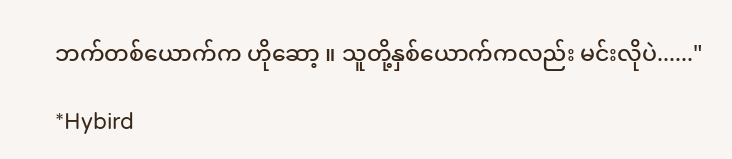ဘက်တစ်ယောက်က ဟိုဆော့ ။ သူတို့နှစ်ယောက်ကလည်း မင်းလိုပဲ......"

*Hybird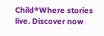Child*Where stories live. Discover now